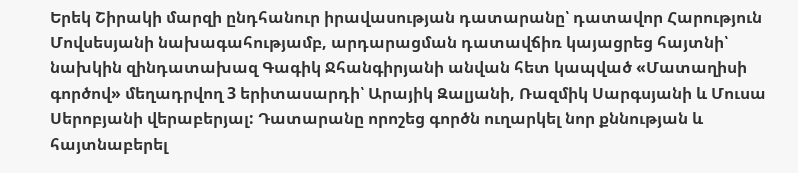Երեկ Շիրակի մարզի ընդհանուր իրավասության դատարանը՝ դատավոր Հարություն Մովսեսյանի նախագահությամբ, արդարացման դատավճիռ կայացրեց հայտնի՝ նախկին զինդատախազ Գագիկ Ջհանգիրյանի անվան հետ կապված «Մատաղիսի գործով» մեղադրվող 3 երիտասարդի՝ Արայիկ Զալյանի, Ռազմիկ Սարգսյանի և Մուսա Սերոբյանի վերաբերյալ: Դատարանը որոշեց գործն ուղարկել նոր քննության և հայտնաբերել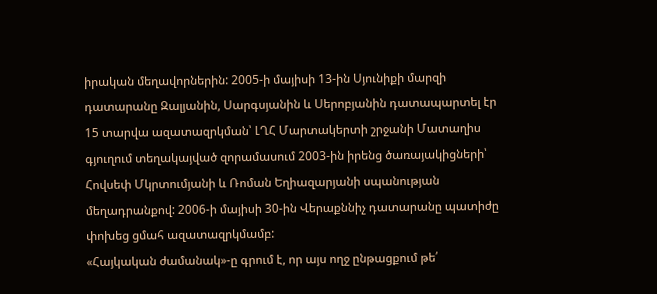իրական մեղավորներին: 2005-ի մայիսի 13-ին Սյունիքի մարզի դատարանը Զալյանին, Սարգսյանին և Սերոբյանին դատապարտել էր 15 տարվա ազատազրկման՝ ԼՂՀ Մարտակերտի շրջանի Մատաղիս գյուղում տեղակայված զորամասում 2003-ին իրենց ծառայակիցների՝ Հովսեփ Մկրտումյանի և Ռոման Եղիազարյանի սպանության մեղադրանքով: 2006-ի մայիսի 30-ին Վերաքննիչ դատարանը պատիժը փոխեց ցմահ ազատազրկմամբ:
«Հայկական ժամանակ»-ը գրում է, որ այս ողջ ընթացքում թե՛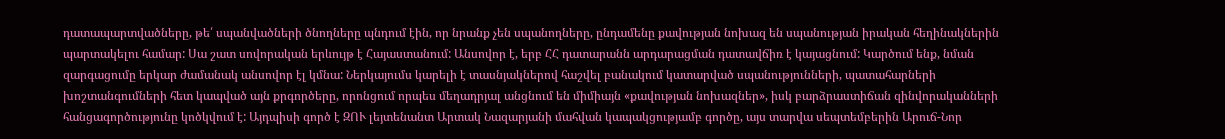դատապարտվածները, թե՛ սպանվածների ծնողները պնդում էին, որ նրանք չեն սպանողները, ընդամենը քավության նոխազ են սպանության իրական հեղինակներին պարտակելու համար: Սա շատ սովորական երևույթ է Հայաստանում: Անսովոր է, երբ ՀՀ դատարանն արդարացման դատավճիռ է կայացնում: Կարծում ենք, նման զարգացումը երկար ժամանակ անսովոր էլ կմնա: Ներկայումս կարելի է տասնյակներով հաշվել բանակում կատարված սպանությունների, պատահարների խոշտանգումների հետ կապված այն քրգործերը, որոնցում որպես մեղադրյալ անցնում են միմիայն «քավության նոխազներ», իսկ բարձրաստիճան զինվորականների հանցագործությունը կոծկվում է: Այդպիսի գործ է ԶՈՒ լեյտենանտ Արտակ Նազարյանի մահվան կապակցությամբ գործը, այս տարվա սեպտեմբերին Արուճ-Նոր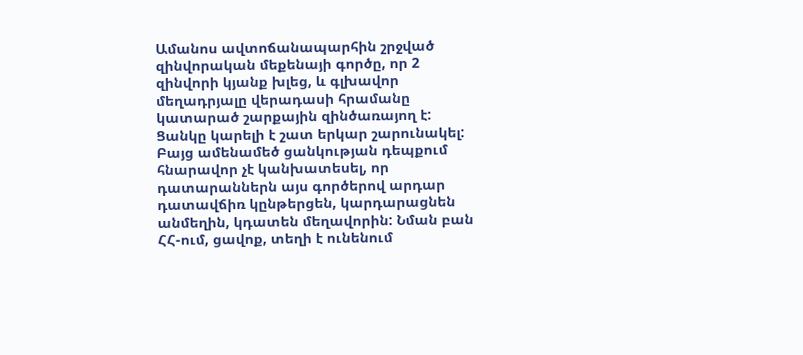Ամանոս ավտոճանապարհին շրջված զինվորական մեքենայի գործը, որ 2 զինվորի կյանք խլեց, և գլխավոր մեղադրյալը վերադասի հրամանը կատարած շարքային զինծառայող է: Ցանկը կարելի է շատ երկար շարունակել: Բայց ամենամեծ ցանկության դեպքում հնարավոր չէ կանխատեսել, որ դատարաններն այս գործերով արդար դատավճիռ կընթերցեն, կարդարացնեն անմեղին, կդատեն մեղավորին: Նման բան ՀՀ-ում, ցավոք, տեղի է ունենում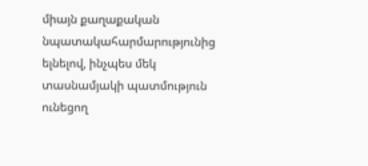միայն քաղաքական նպատակահարմարությունից ելնելով, ինչպես մեկ տասնամյակի պատմություն ունեցող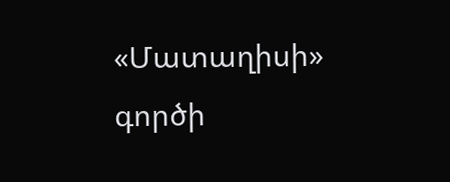«Մատաղիսի» գործի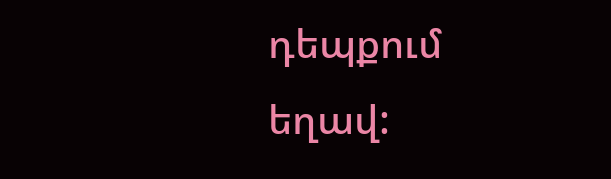դեպքում եղավ: